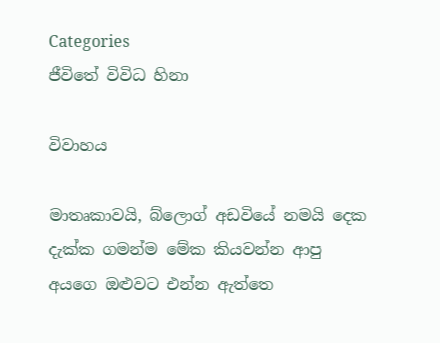Categories
ජීවිතේ විවිධ හිනා

විවාහය

මාතෘකාවයි, බ්ලොග් අඩවියේ නමයි දෙක දැක්ක ගමන්ම මේක කියවන්න ආපු අයගෙ ඔළුවට එන්න ඇත්තෙ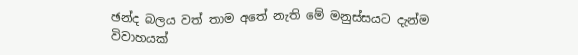ඡන්ද බලය වත් තාම අතේ නැති මේ මනුස්සයට දැන්ම විවාහයක්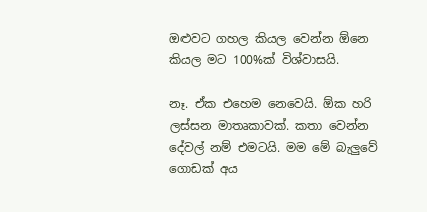ඔළුවට ගහල කියල වෙන්න ඕනෙ කියල මට 100%ක් විශ්වාසයි.

නෑ. ඒක එහෙම නෙවෙයි. ඕක හරි ලස්සන මාතෘකාවක්. කතා වෙන්න දේවල් නම් එමටයි. මම මේ බැලුවේ ගොඩක් අය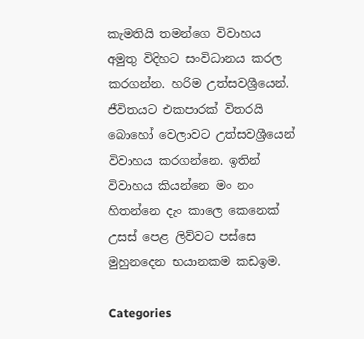කැමතියි තමන්ගෙ විවාහය අමුතු විදිහට සංවිධානය කරල කරගන්න. හරිම උත්සවශ්‍රීයෙන්. ජීවිතයට එකපාරක් විතරයි බොහෝ වෙලාවට උත්සවශ්‍රීයෙන් විවාහය කරගන්නෙ. ඉතින් විවාහය කියන්නෙ මං නං හිතන්නෙ ‍දැං කාලෙ කෙනෙක් උසස්‍ පෙළ ලිව්වට පස්සෙ මුහුනදෙන භයානකම කඩඉම.

Categories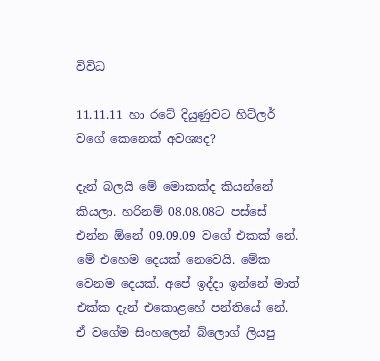විවිධ

11.11.11 හා ර‍ටේ දියුණුවට හිට්ලර් ව‍ගේ කෙනෙක් අවශ්‍යද?

දැන් බලයි මේ මොකක්ද කියන්නේ කියලා. හරිනම් 08.08.08ට පස්සේ එන්න ඕනේ 09.09.09 වගේ එකක් නේ. මේ එහෙම දෙයක් නෙවෙයි. මේක වෙනම දෙයක්. අපේ ඉද්දා ඉන්නේ මාත් එක්ක දැන් එකොළහේ පන්තියේ නේ. ඒ ව‍ගේම සිංහලෙන් බ්ලොග් ලියපු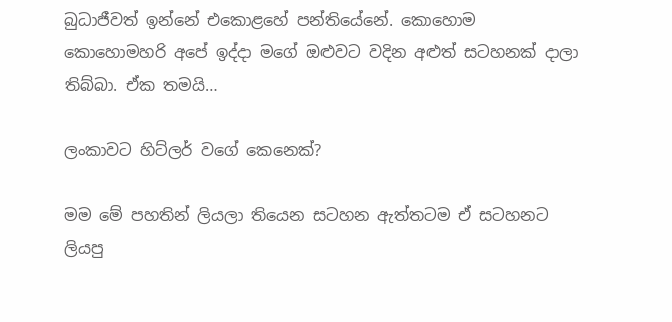බුධාජීවත් ඉන්නේ එකොළහේ පන්තියේනේ. කොහොම කොහොමහරි අපේ ඉද්දා මගේ ඔළුවට වදින අළුත් සටහනක් දාලා තිබ්බා. ඒක තමයි…

ලංකාවට හිට්ලර් වගේ කෙනෙක්?

මම මේ පහතින් ලියලා තියෙන සටහන ඇත්ත‍ටම ඒ සටහනට ලියපු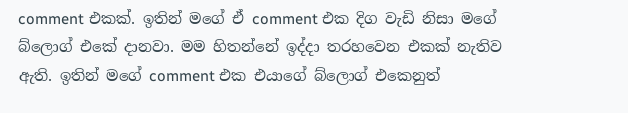comment එකක්. ඉතින් මගේ ඒ comment එක දිග වැඩි නිසා මගේ බ්ලොග් එකේ දානවා. මම හිතන්නේ ඉද්දා තරහවෙන එකක් නැතිව ඇති. ඉතින් මගේ comment එක එයාගේ බ්ලොග් එකෙනුත්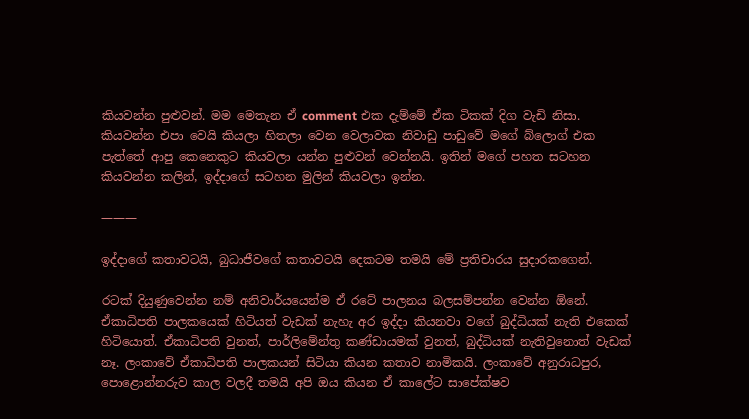කියවන්න පුළුවන්. මම මෙතැන ඒ comment එක දැම්මේ ඒක ටිකක් දිග වැඩි නිසා. කියවන්න එපා වෙයි කියලා හිතලා වෙන වෙලාවක නිවාඩු පාඩුවේ මගේ බ්ලොග් එක පැත්තේ ආපු කෙනෙකුට කියවලා යන්න පුළුවන් වෙන්නයි. ඉතින් මගේ පහත සටහන කියවන්න කලින්, ඉද්දාගේ සටහන මුලින් කියවලා ඉන්න.

———

ඉද්දා‍ගේ කතාවටයි, බුධාජීව‍ගේ කතාවටයි දෙකටම තමයි මේ ප්‍රතිචාරය සුදාරකගෙන්.

රටක් දියුණුවෙන්න නම් අනිවාර්යයෙන්ම ඒ රටේ පාලනය බලසම්පන්න වෙන්න ඕනේ. ඒකාධිපති පාලකයෙක් හිටියත් වැඩක් නැහැ අර ඉද්දා කියනවා වගේ බුද්ධියක් නැති එකෙක් හිටියොත්. ඒකාධිපති වුනත්, පාර්ලිමේන්තු කණ්ඩායමක් වුනත්, බුද්ධියක් නැතිවුනොත් වැඩක් නෑ. ලංකාවේ ඒකාධිපති පාලකයන් සිටියා කියන කතාව නාමිකයි. ලංකාවේ අනුරාධපුර, පොළොන්නරුව කාල වලදී තමයි අපි ඔය කියන ‍ඒ කාලේට සාපේක්ෂව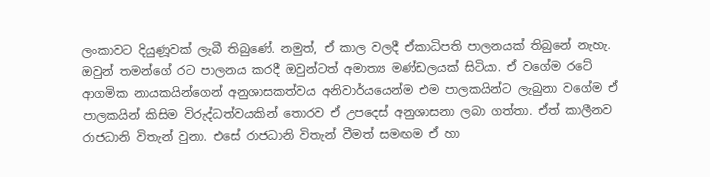ලංකාවට දියුණූවක් ලැබී තිබුණේ. නමුත්, ඒ කාල වලදී ඒකාධිපති පාලනයක් තිබුනේ නැහැ. ඔවුන් තමන්ගේ රට පාලනය කරදී ඔවුන්ටත් අමාත්‍ය මණ්ඩලයක් සිටියා. ඒ වගේම ර‍ටේ ආගමික නායකයින්ගෙන් අනුශාසකත්වය අනිවාර්යයෙන්ම එම පාලකයින්ට ලැබුනා වගේම ඒ පාලකයින් කිසිම විරුද්ධත්වයකින් තොරව ඒ උපදෙස් අනුශාසනා ලබා ගත්තා. ඒත් කාලීනව රාජධානි විතැන් වුනා. එසේ රාජධානි විතැන් වීමත් සමඟම ඒ හා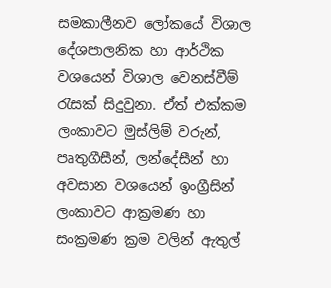සමකාලීනව ලෝකයේ විශාල දේශපාලනික හා ආර්ථික වශයෙන් විශාල වෙනස්වීම් රැසක් සිදුවුනා. ඒත් එක්කම ලංකාවට මුස්ලිම් වරුන්, පෘතුගීසීන්, ලන්දේසීන් හා අවසාන වශයෙන් ඉංග්‍රීසින් ලංකාවට ආක්‍රමණ හා සංක්‍රමණ ක්‍රම වලින් ඇතුල්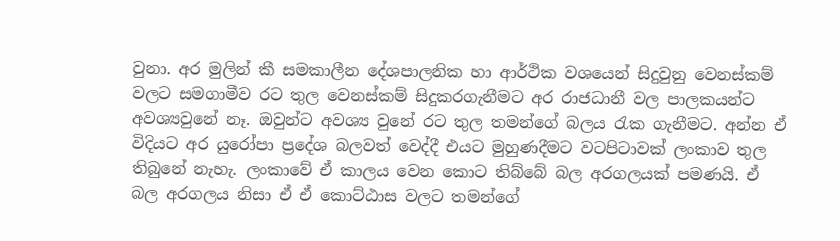වුනා. අර මුලින් කී සමකාලීන දේශපාලනික හා ආර්ථික වශයෙන් සිදුවුනු වෙනස්කම් වල‍ට සමගාමීව රට තුල වෙනස්කම් සිදුකරගැනීමට අර රාජධානී වල පාලකයන්ට අවශ්‍යවුනේ නෑ. ඔවුන්ට අවශ්‍ය වුනේ රට තුල තමන්ගේ බලය රැක ගැනීමට. අන්න ඒ විදියට අර යුරෝපා ප්‍රදේශ බලවත් වෙද්දී එයට මුහුණදීමට වටපිටාවක් ලංකාව තුල තිබුනේ නැහැ. ලංකාවේ ඒ කාලය වෙන කොට තිබ්බේ බල අරගලයක් පමණයි. ඒ බල අරගලය නිසා ඒ ඒ කොට්ඨාස වලට තමන්ගේ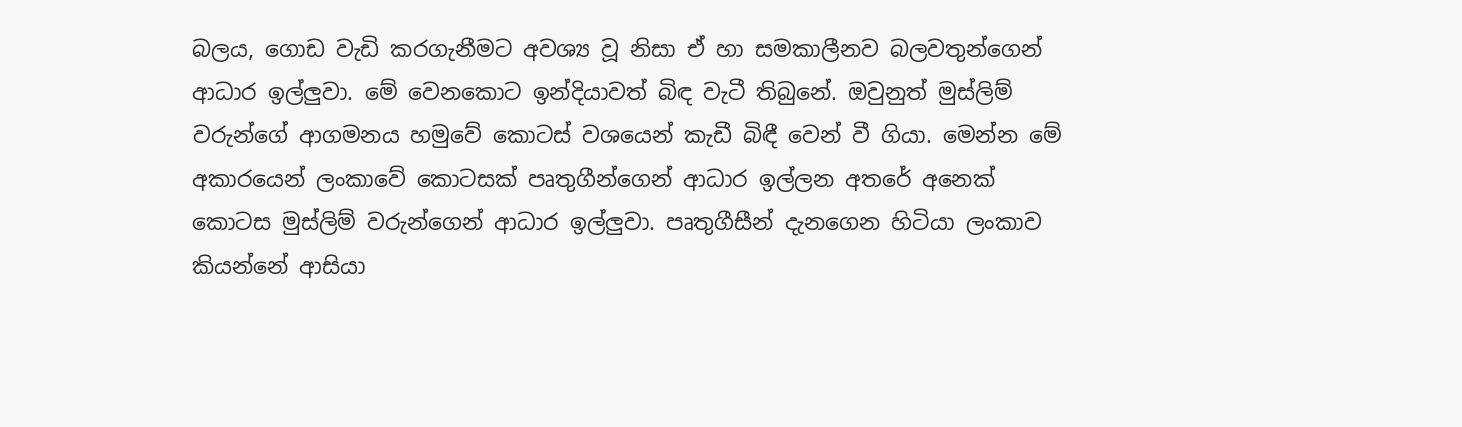බලය, ගොඩ වැඩි කරගැනීමට අවශ්‍ය වූ නිසා ඒ හා සමකාලීනව බලවතුන්ගෙන් ආධාර ඉල්ලුවා. මේ වෙනකොට ඉන්දියාවත් බිඳ වැටී තිබුනේ. ඔවුනුත් මුස්ලිම් වරුන්ගේ ආගමනය හමුවේ කොටස් වශයෙන් කැඩී බිඳී වෙන් වී ගියා. මෙන්න මේ අකාරයෙන් ලංකා‍වේ කොටසක් පෘතුගීන්ගෙන් ආධාර ඉල්ලන අතරේ අනෙක් කොටස මුස්ලිම් වරුන්ගෙන් ආධාර ඉල්ලුවා. පෘතුගීසීන් දැනගෙන හිටියා ලංකාව කියන්නේ ආසියා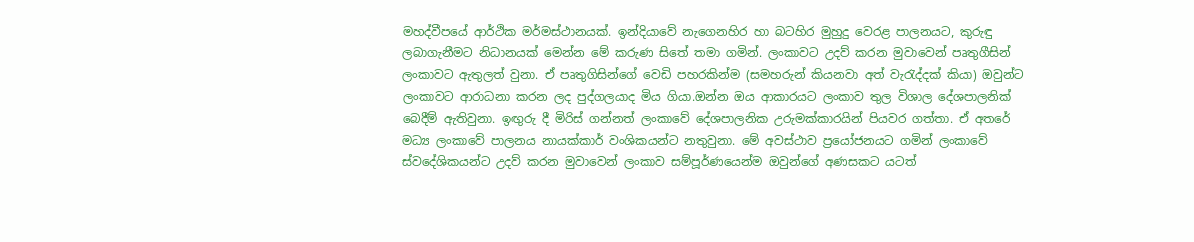මහද්වීපයේ ආර්ථික මර්මස්ථානයක්. ඉන්දියාවේ නැගෙනහිර හා බටහිර මුහුදු වෙරළ පාලනයට, කුරුඳු ලබාගැනීමට නිධානයක් මෙන්න මේ කරුණ සිතේ තමා ගමින්. ලංකාව‍ට ‍උදව් කරන මුවාවෙන් පෘතුගීසින් ලංකාව‍ට ඇතුලත් වුනා. ඒ පෘතුගිසින්ගේ වෙඩි පහරකින්ම (සමහරුන් කියනවා අත් වැරැද්දක් කියා) ඔවුන්ට ලංකාවට ආරාධනා කරන ලද පුද්ගලයාද මිය ගියා.ඔන්න ඔය ආකාරයට ලංකාව තුල විශාල දේශපාලනික් බෙදීම් ඇතිවුනා. ඉඟුරු දී මිරිස් ගන්නත් ලංකාවේ දේශපාලනික උරුමක්කාරයින් පියවර ගත්තා. ඒ අතරේ මධ්‍ය ලංකාවේ පාලනය නායක්කාර් වංශිකයන්ට නතුවුනා. මේ අවස්ථාව ප්‍රයෝජනයට ගමින් ලංකාවේ ස්වදේශිකයන්ට උදව් කරන මුවාවෙන් ලංකාව සම්පූර්ණයෙන්ම ඔවුන්ගේ අණසකට යටත්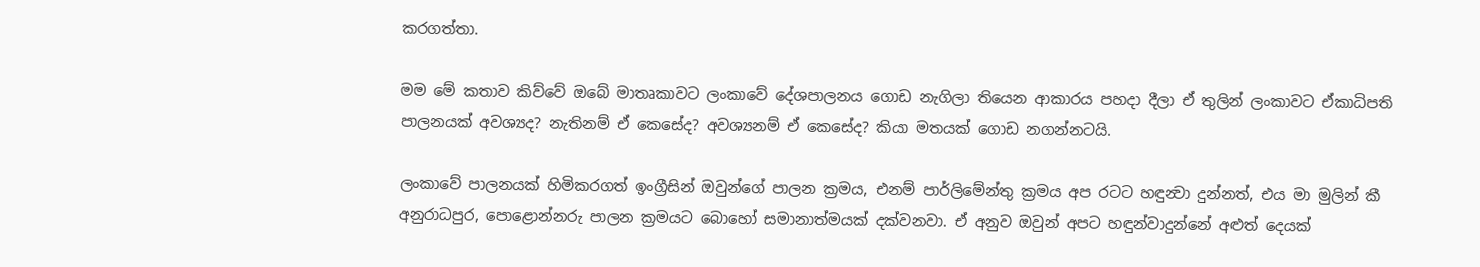කරගත්තා.

මම මේ කතාව කිව්වේ ඔබේ මාතෘකාවට ලංකාවේ දේශපාලනය ‍ගොඩ නැගිලා තියෙන ආකාරය පහදා දීලා ඒ තුලින් ලංකාවට ඒකාධිපති පාලනයක් අවශ්‍යද? නැතිනම් ඒ කෙසේද? අවශ්‍යනම් ඒ කෙසේද? කියා මතයක් ගොඩ නගන්නටයි.

ලංකා‍වේ පාලනයක් හිමිකරගත් ඉංග්‍රීසින් ඔවුන්ගේ පාලන ක්‍රමය, එනම් පාර්ලිමේන්තු ක්‍රමය අප රටට හඳුන්‍වා ‍දුන්නත්, එය මා මුලින් කී අනුරාධපුර‍, පොළොන්නරු පාලන ක්‍රමයට‍ බොහෝ සමානාත්මයක් දක්වනවා. ඒ අනුව ඔවුන් අපට හඳුන්වාදුන්නේ අළුත් දෙයක්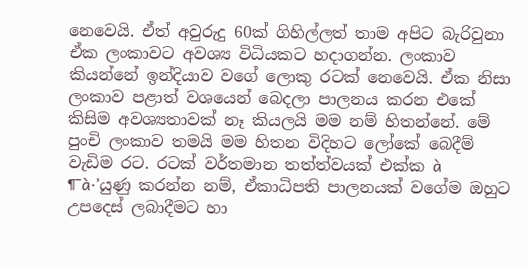නෙවෙයි. ඒත් අවුරුදු 60ක් ගිහිල්ලත් තාම අපිට බැරිවුනා ඒක ලංකාවට අවශ්‍ය විධියකට හදාගන්න. ලංකාව කියන්නේ ඉන්දියාව වගේ ලොකු රටක් නෙවෙයි. ඒක නිසා ලංකාව පළාත් වශයෙන් බෙදලා පාලනය කරන එකේ කිසිම අවශ්‍යතාවක් නෑ කියලයි මම නම් හිතන්නේ. මේ පුංචි ලංකාව තමයි මම හිතන විදිහට ලෝකේ ‍බෙදීම් වැඩිම රට. රටක් වර්තමාන තත්ත්වයක් එක්ක à
¶¯à·’යුණු කරන්න නම්, ඒකාධිපති පාලනයක් ව‍ගේම ඔහුට උපදෙස් ලබාදීමට හා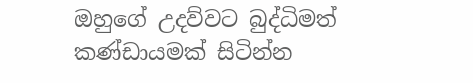ඔහුගේ උදව්වට බුද්ධිමත් කණ්ඩායමක් සිටින්න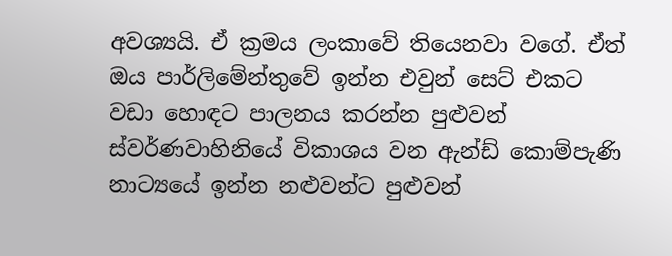අවශ්‍යයි. ඒ ක්‍රමය ලංකාවේ තියෙනවා වගේ. ඒත් ඔය පාර්ලිමේන්තුවේ ඉන්න එවුන් සෙට් එකට වඩා හොඳට පාලනය කරන්න පුළුවන් ස්වර්ණවාහිනියේ විකාශය වන ඇන්ඩ් කොම්පැණි නාට්‍යයේ ඉන්න නළුවන්ට පුළුවන්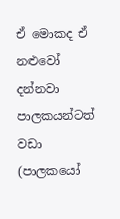ඒ ‍මොකද ඒ නළුවෝ දන්නවා පාලකයන්ටත් වඩා (පාල‍කයෝ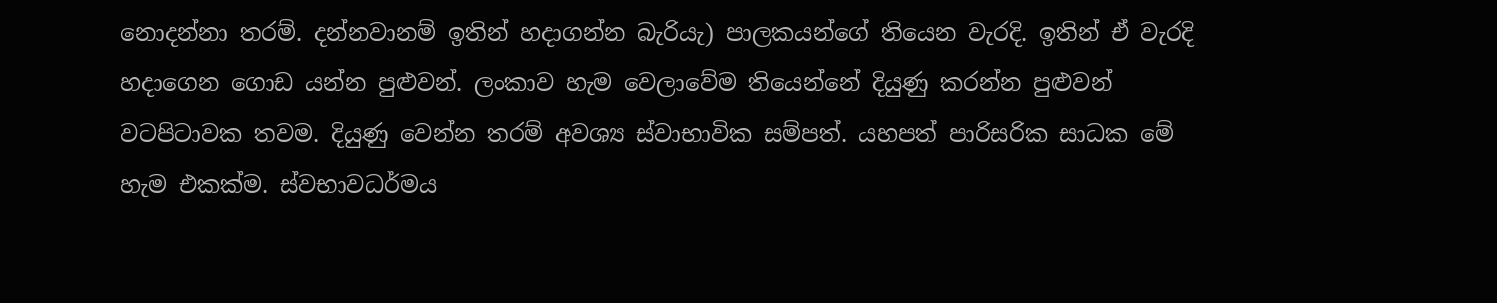නොදන්නා තරම්. දන්නවානම් ඉතින් හදාගන්න බැරියැ) පාලකයන්ගේ තියෙන වැරදි. ඉතින් ඒ වැරදි හදාගෙන ගොඩ යන්න පුළුවන්. ලංකාව හැම වෙලාවේම තියෙන්නේ දියුණු කරන්න පුළුවන් වටපිටාවක තවම. දියුණු වෙන්න තරම් අවශ්‍ය ස්වාභාවික සම්පත්. යහපත් පාරිසරික සාධක මේ හැම එකක්ම. ස්වභාවධර්මය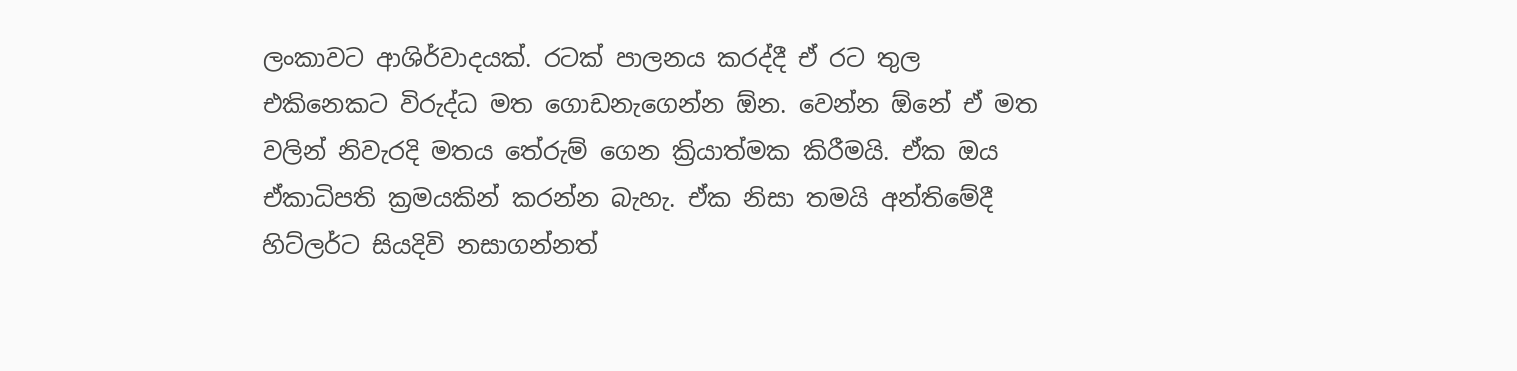ලංකාවට ආශිර්වාදයක්. රටක් පාලනය කරද්දී ඒ රට තුල එකිනෙකට විරුද්ධ මත ගොඩනැගෙන්න ඕන. වෙන්න ඕනේ ඒ මත වලින් නිවැරදි මතය තේරුම් ගෙන ක්‍රියාත්මක කිරීමයි. ඒක ඔය ඒකාධිපති ක්‍රමයකින් කරන්න බැහැ. ඒක නිසා තමයි අන්තිමේදී හිට්ලර්ට සියදිවි නසාගන්නත්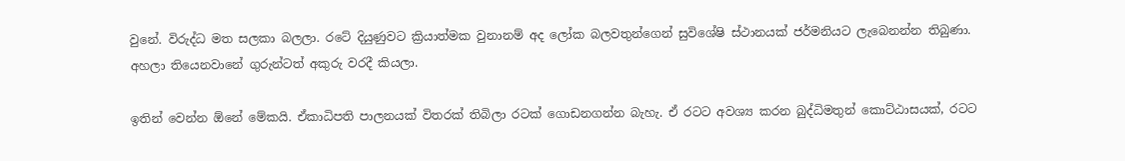වුනේ. විරුද්ධ මත සලකා බලලා. රටේ දියුණුවට ක්‍රියාත්මක වුනානම් අද ලෝක බලවතුන්ගෙන් සුවිශේෂි ස්ථානයක් ජර්මනියට ලැබෙනන්න තිබුණා. අහලා තියෙනවානේ ගුරුන්ටත් අකුරු වරදී කියලා.

ඉතින් වෙන්න ඕනේ මේකයි. ඒකාධිපති පාලනයක් විතරක් තිබිලා රටක් ගොඩනගන්න බැහැ. ඒ රටට අවශ්‍ය කරන බුද්ධිමතුන් කොට්ඨාසයක්, රටට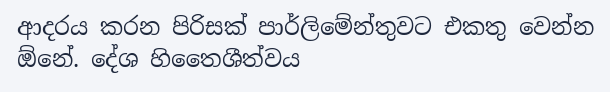ආදරය කරන පිරිසක් පාර්ලිමේන්තුවට එකතු වෙන්න ඕනේ. දේශ හිතෛශීත්වය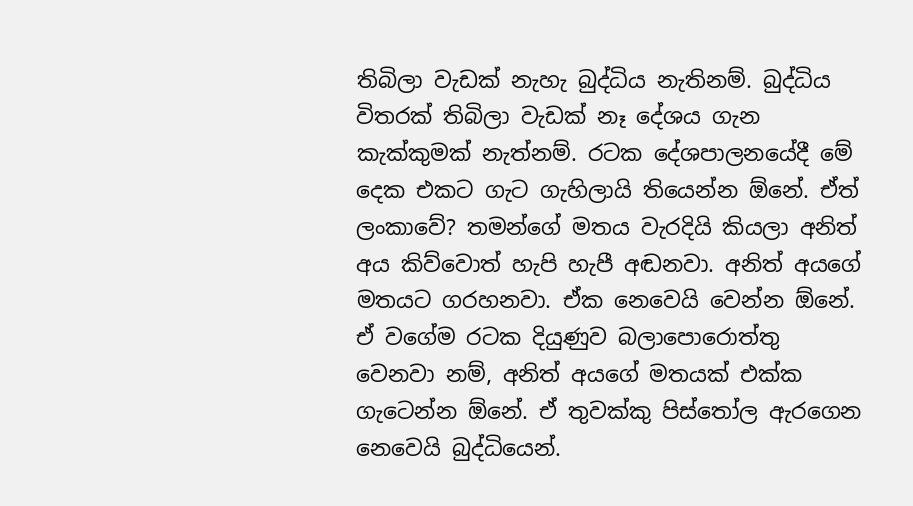තිබිලා ‍වැඩක් නැහැ බුද්ධිය නැතිනම්. බුද්ධිය විතරක් තිබිලා වැඩක් නෑ දේශය ගැන කැක්කුමක් නැත්නම්. රටක දේශපාලනයේදී මේ දෙක එකට ගැට ගැහිලායි තියෙන්න ඕනේ. ඒත් ලංකාවේ? තමන්ගේ මතය වැරදියි කියලා අනිත් අය කිව්වොත් හැපි හැපී අඬනවා. අනිත් අයගේ මතයට ගරහනවා. ඒක නෙවෙයි වෙන්න ඕනේ. ඒ වගේම රටක දියුණුව බලාපොරොත්තු වෙනවා නම්, අනිත් අයගේ මතයක් එක්ක ගැටෙන්න ඕනේ. ඒ තුවක්කු පිස්තෝල ඇරගෙන නෙවෙයි බුද්ධියෙන්.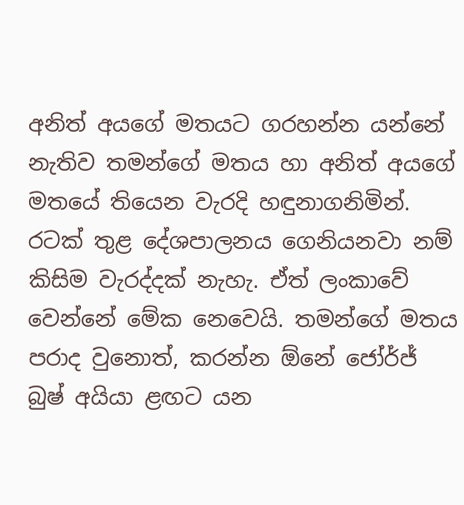අනිත් අයගේ මතයට ගරහන්න යන්නේ නැතිව තමන්ගේ මතය හා අනිත් අයගේ මතයේ තියෙන වැරදි හඳුනාගනිමින්. රටක් තුළ දේශපාලනය ගෙනියනවා නම් කිසිම වැරද්දක් නැහැ. ඒත් ලංකාවේ වෙන්නේ මේක නෙවෙයි. තමන්ගේ මතය පරාද වුනොත්, කරන්න ඕනේ ජෝර්ජ් බුෂ් අයියා ළඟට යන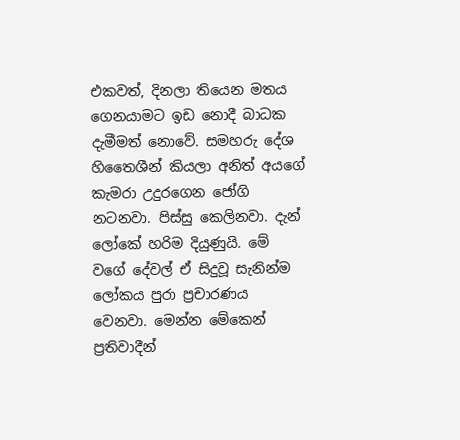එකවත්, දිනලා තියෙන මතය ගෙනයාමට ඉඩ නොදී බාධක දැමීමත් නොවේ. සමහරු දේශ හිතෛශීන් කියලා අනිත් අයගේ කැමරා උදුරගෙන ජෝගි නටනවා. පිස්සු කෙලිනවා. දැන්‍ ලෝකේ හරිම දියුණුයි. මේ වගේ දේවල් ඒ සිදුවූ සැනින්ම ලෝකය පුරා ප්‍රචාරණය වෙනවා. මෙන්න මේකෙන් ප්‍රතිවාදීන්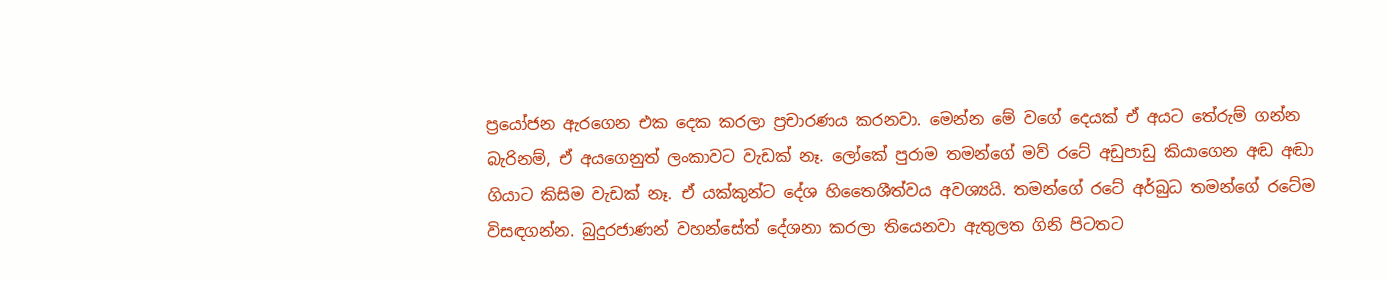ප්‍රයෝජන ඇරගෙන එක දෙක කරලා ප්‍රචාරණය කරනවා. මෙන්න මේ වගේ දෙයක් ‍ඒ අයට තේරුම් ගන්න බැරිනම්, ඒ අයගෙනුත් ලංකාවට වැඩක් නෑ. ලෝකේ පුරාම තමන්ගේ මව් රටේ අඩුපාඩු කියාගෙන අඬ අඬා ගියාට කිසිම වැඩක් නෑ. ඒ යක්කුන්ට දේශ හිතෛශීත්වය අවශ්‍යයි. තමන්ගේ රටේ අර්බුධ තමන්ගේ රටේම විසඳගන්න. බුදුරජාණන් වහන්සේත් දේශනා කරලා තියෙනවා ඇතුලත ගිනි පිටතට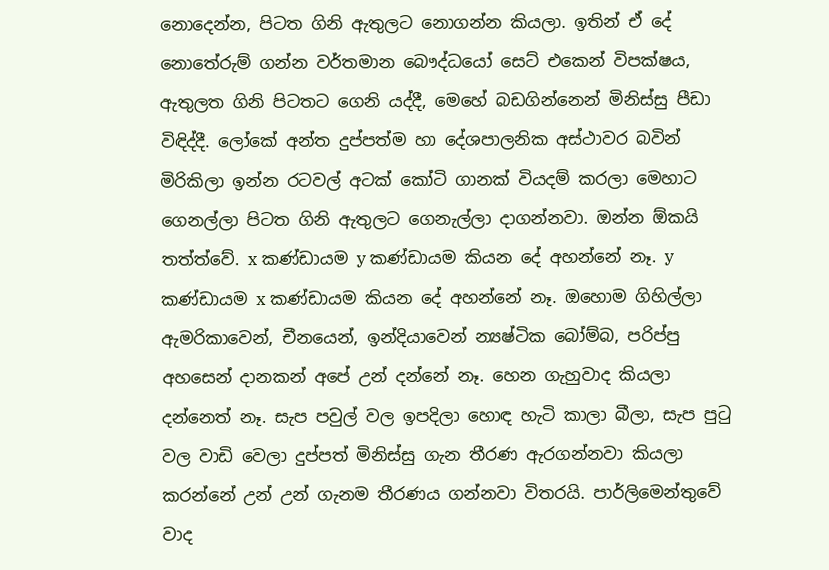නොදෙන්න, පිටත ගිනි ඇතුලට නොගන්න කියලා. ඉතින් ‍ඒ දේ නොතේරුම් ගන්න වර්තමාන බෞද්ධයෝ සෙට් එකෙන් විපක්ෂය, ඇතුලත ගිනි පිටතට ගෙනි යද්දී, මෙහේ බඩගින්නෙන් මිනිස්සු පීඩා විඳිද්දී. ලෝකේ අන්ත දුප්පත්ම හා දේශපාලනික අස්ථාවර බවින් මිරිකිලා ඉන්න රටවල් අටක් කෝටි ගානක් වියදම් කරලා මෙහාට ගෙනල්ලා පිටත ගිනි ඇතුලට ගෙනැල්ලා දාගන්නවා. ඔන්න ඕකයි තත්ත්වේ. x කණ්ඩායම y කණ්ඩායම කියන දේ අහන්නේ නෑ. y කණ්ඩායම x කණ්ඩායම කියන දේ අහන්නේ නෑ. ඔහොම ගිහිල්ලා ඇමරිකාවෙන්, චීනයෙන්, ඉන්දියාවෙන් න්‍යෂ්ටික බෝම්බ, පරිප්පු අහසෙන් දානකන් අපේ උන් දන්නේ නෑ. හෙන ගැහුවාද කියලා දන්නෙත් නෑ. සැප පවුල් වල ඉපදිලා හොඳ හැටි කාලා බීලා, සැප පුටු වල වාඩි වෙලා දුප්පත් මිනිස්සු ගැන තීරණ ඇරගන්නවා කියලා කරන්නේ උන් උන් ගැනම තීරණය ගන්නවා විතරයි. පාර්ලිමෙන්‍තුවේ වාද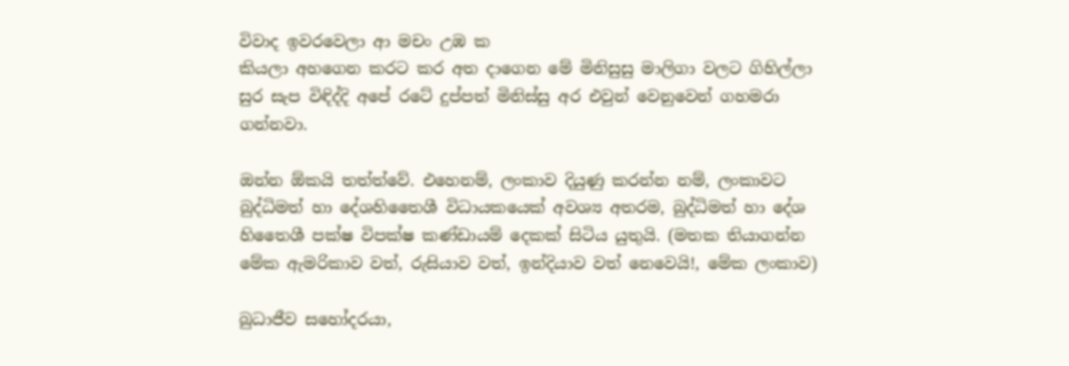විවාද ඉවරවෙලා ආ මචං උඹ ක
කියලා අහගෙන කරට කර අත දාගෙන මේ මිනිසුසු මාලිගා වලට ගිහිල්ලා සුර සැප විඳිද්දි අපේ රටේ දුප්පත් මිනිස්සු අර එවුන් වෙනුවෙන් ගහමරා ගන්නවා.

ඔන්න ඕකයි තත්ත්වේ. එහෙනම්, ලංකාව දියුණු කරන්න නම්, ලංකාවට බුද්ධිමත් හා දේශහිතෛශී විධායකයෙක් අවශ්‍ය අතරම, බුද්ධිමත් හා දේශ හිතෛශී පක්ෂ විපක්ෂ කණ්ඩායම් දෙකක් සිටිය යුතුයි. (මතක තියාගන්න මේක ඇමරිකාව වත්, රුසියාව වත්, ඉන්දියාව වත් නෙවෙයි!, මේක ලංකාව)

බුධාජීව සහෝදරයා,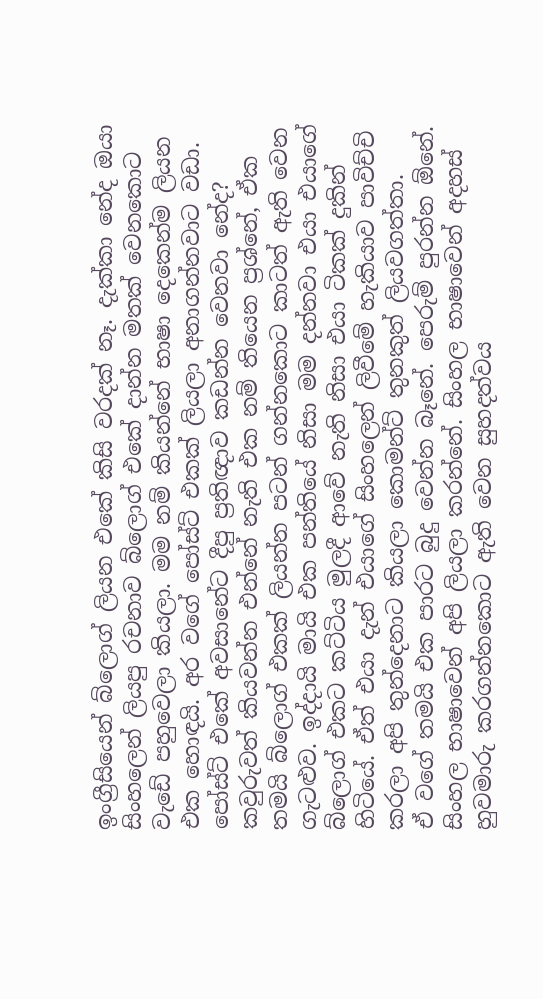ඉංග්‍රීසියෙන් බ්ලොග් ලියන එකේ කිසි වරදක් නෑ. දැක්කා නේද ඔයා සිංහලෙන් ලියපු රචනාව බ්ලොග් එකේ දාන්න මතක් වෙනකොට වැඩේ පහුවෙලා කියලා. මම නම් කියන්නේ භාෂා දෙකෙන්ම ලියන එක හොඳයි. අර ව‍ගේ පෝස්ට් එකක් ලියලා අනාගන්නවාට වඩා. පෝස්ට් එකේ අවසා‍නේට දීපු ප්‍රතිඥාව කඩන්න වෙනවා නේද? කවුරුවත් කියවන්න එන්නේ නැති එක නම් තියෙන ප්‍රශ්නේ, ඒක තමයි බ්ලොග් එකක් ලියන්න පටන් ගන්නකොට කාටත් ඇති වෙන ගැටළුව. ඉද්දායි මායි එක පන්තියේ නිසා මම දන්නවා එයා එයාගේ බ්ලොග් එකට කට්ටිය මුලදී ආවේ නැති නිසා එයා ටිකක් දුකින් හිටියේ. ඒත් එයා දැන් එයාගේ සිංහලෙන් ලිවී‍මේ හැකියාව පාවිච්චි කරලා අපි තුන්දෙනාට කියලා කොමන්ට් තුනකුත් ලියවගත්තා. ඒ ‍‍වගේ තමයි එක පාරට බුදු වෙන්න බෑනේ. පෙරුම් පුරන්න ඕ‍නේ. සිංහල භාෂාවෙන් අපි ලියලා කරන්නේ. සිංහල භාෂාවෙන් අදහස් හුවමාරු කරගන්නකොට ඇති වෙන සුහදත්වය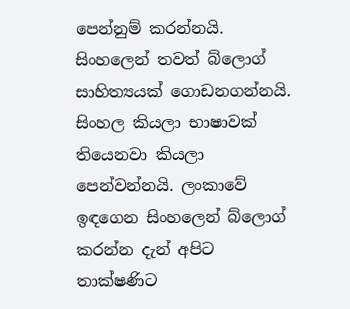පෙන්නුම් කරන්නයි. සිංහලෙන් තවත් බ්ලොග් සාහිත්‍යයක් ගොඩනගන්නයි. සිංහල කියලා භාෂාවක් තියෙනවා කියලා පෙන්වන්නයි. ලංකාවේ ඉඳගෙන සිංහලෙන් බ්ලොග් කරන්න දැන් අපිට තාක්ෂණිට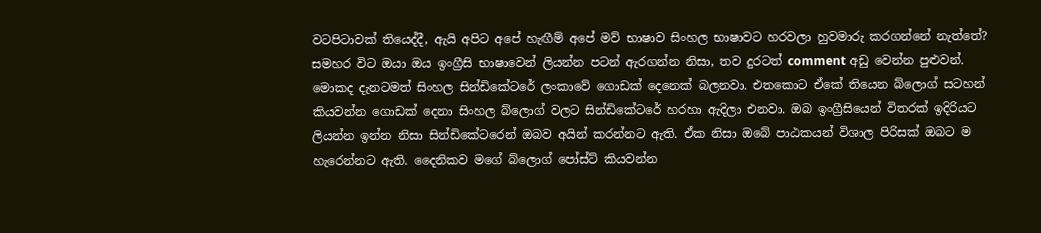වටපිටාවක් තියෙද්දී, ඇයි අපිට අපේ හැඟීම් අපේ මව් භාෂාව සිංහල භාෂාවට හරවලා හුවමාරු කරගන්නේ නැත්තේ? සමහර විට ඔයා ඔය ඉංග්‍රීසි භාෂාවෙන් ලියන්න පටන් ඇරගන්න නිසා, තව දුරටත් comment අඩු වෙන්න පුළුවන්. මොකද දැනටමත් සිංහල සින්ඩිකේටරේ ලංකාවේ ගොඩක් දෙනෙක් බලනවා. එතකොට ‍ඒකේ තියෙන බ්ලොග් සටහන් කියවන්න ගොඩක් දෙනා සිංහල බ්ලොග් වලට සින්ඩිකේටරේ හරහා ඇදිලා එනවා. ඔබ ඉංග්‍රීසියෙන් විතරක් ඉදිරියට ලියන්න ඉන්න නිසා සින්ඩිකේටරෙන් ඔබව අයින් කරන්නට ඇති. ඒක නිසා ‍ඔබේ පාඨකයන් විශාල පිරිසක් ඔබට ම හැරෙන්නට ඇති. දෛනිකව මගේ බ්ලොග් පෝස්ට් කියවන්න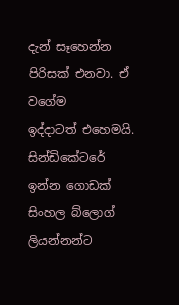දැන් සෑහෙන්න පිරිසක් එනවා. ඒ වගේම ඉද්දාටත් ‍එහෙමයි. සින්ඩිකේටරේ ඉන්න ගොඩක් සිංහල බ්ලොග් ලියන්නන්ට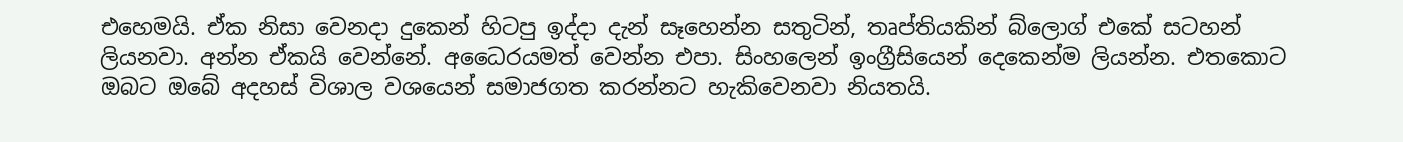එහෙමයි. ඒක නිසා වෙනදා දුකෙන් හිටපු ඉද්දා දැන් සෑහෙන්න සතුටින්, තෘප්තියකින් බ්ලොග් එකේ සටහන් ලියනවා. අන්න ඒකයි වෙන්නේ. අධෛරයමත් වෙන්න එපා. සිංහලෙන් ඉංග්‍රීසියෙන් දෙකෙන්ම ලියන්න. එතකොට ඔබට ඔබේ අදහස් විශාල වශයෙන් සමාජගත කරන්නට හැකිවෙනවා නියතයි.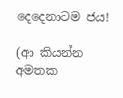දෙදෙනාටම ජය!

(ආ කියන්න අමතක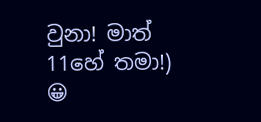වුනා! මාත් 11හේ තමා!) 😀